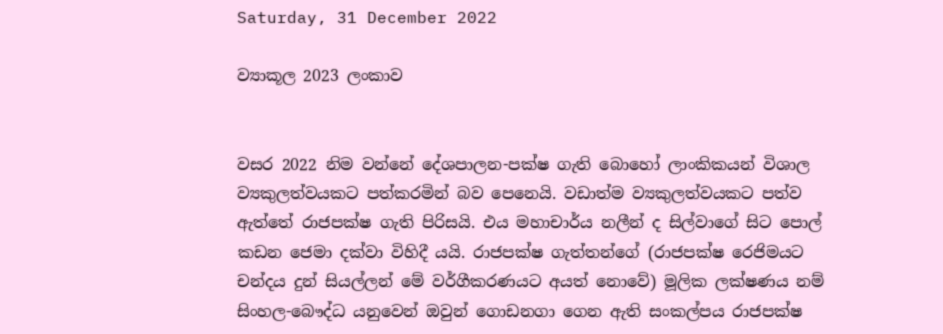Saturday, 31 December 2022

ව්‍යාකූල 2023 ලංකාව


වසර 2022 නිම වන්නේ දේශපාලන-පක්ෂ ගැති බොහෝ ලාංකිකයන් විශාල ව්‍යකුලත්වයකට පත්කරමින් බව පෙනෙයි. වඩාත්ම ව්‍යකුලත්වයකට පත්ව ඇත්තේ රාජපක්ෂ ගැති පිරිසයි. එය මහාචාර්ය නලීන් ද සිල්වාගේ සිට පොල් කඩන ජෙමා දක්වා විහිදී යයි. රාජපක්ෂ ගැත්තන්ගේ (රාජපක්ෂ රෙජිමයට චන්දය දුන් සියල්ලන් මේ වර්ගීකරණයට අයත් නොවේ) මූලික ලක්ෂණය නම් සිංහල-බෞද්ධ යනුවෙන් ඔවුන් ගොඩනගා ගෙන ඇති සංකල්පය රාජපක්ෂ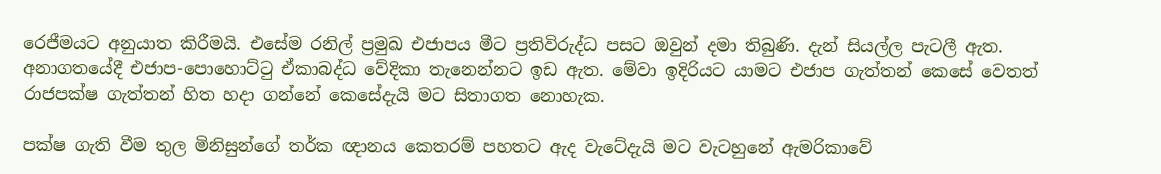රෙජීමයට අනුයාත කිරීමයි. එසේම රනිල් ප්‍රමුඛ එජාපය මීට ප්‍රතිවිරුද්ධ පසට ඔවුන් දමා තිබුණි. දැන් සියල්ල පැටලී ඇත. අනාගතයේදී එජාප-පොහොට්ටු ඒකාබද්ධ වේදිකා තැනෙන්නට ඉඩ ඇත. මේවා ඉදිරියට යාමට එජාප ගැත්තන් කෙසේ වෙතත් රාජපක්ෂ ගැත්තන් හිත හදා ගන්නේ කෙසේදැයි මට සිතාගත නොහැක.

පක්ෂ ගැති වීම තුල මිනිසුන්ගේ තර්ක ඥානය කෙතරම් පහතට ඇද වැටේදැයි මට වැටහුනේ ඇමරිකාවේ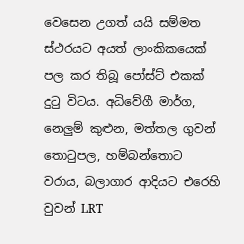වෙසෙන උගත් යයි සම්මත ස්ථරයට අයත් ලාංකිකයෙක් පල කර තිබූ පෝස්ට් එකක් දුටු විටය. අධිවේගී මාර්ග, නෙලුම් කුළුන, මත්තල ගුවන් තොටුපල, හම්බන්තොට වරාය, බලාගාර ආදියට එරෙහි වුවන් LRT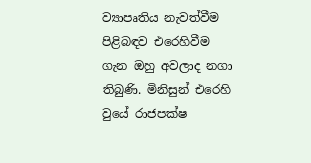ව්‍යාපෘතිය නැවත්වීම පිළිබඳව එරෙහිවීම ගැන ඔහු අවලාද නගා තිබුණි. මිනිසුන් එරෙහි වුයේ රාජපක්ෂ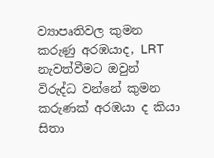ව්‍යාපෘතිවල කුමන කරුණු අරඹයාද, LRT නැවත්වීමට ඔවුන් විරුද්ධ වන්නේ කුමන කරුණක් අරඹයා ද කියා සිතා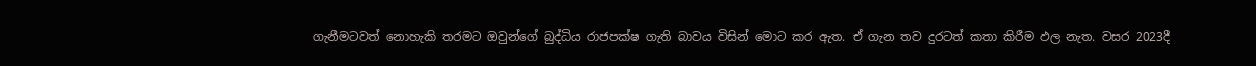ගැනීමටවත් නොහැකි තරමට ඔවුන්ගේ බුද්ධිය රාජපක්ෂ ගැති බාවය විසින් මොට කර ඇත. ඒ ගැන තව දුරටත් කතා කිරීම ඵල නැත. වසර 2023දී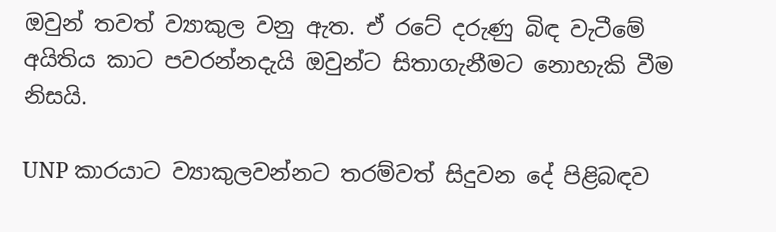ඔවුන් තවත් ව්‍යාකුල වනු ඇත. ඒ රටේ දරුණු බිඳ වැටීමේ අයිතිය කාට පවරන්නදැයි ඔවුන්ට සිතාගැනීමට නොහැකි වීම නිසයි.

UNP කාරයාට ව්‍යාකුලවන්නට තරම්වත් සිදුවන දේ පිළිබඳව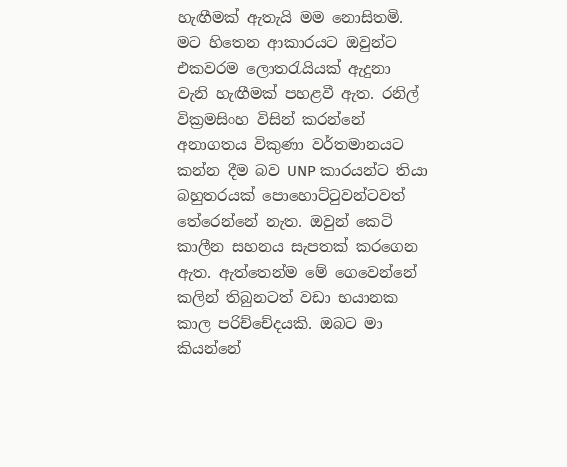හැඟීමක් ඇතැයි මම නොසිතමි. මට හිතෙන ආකාරයට ඔවුන්ට එකවරම ලොතරැයියක් ඇදුනා  වැනි හැඟීමක් පහළවී ඇත. රනිල් වික්‍රමසිංහ විසින් කරන්නේ අනාගතය විකුණා වර්තමානයට කන්න දීම බව UNP කාරයන්ට තියා බහුතරයක් පොහොට්ටුවන්ටවත් තේරෙන්නේ නැත. ඔවුන් කෙටි කාලීන සහනය සැපතක් කරගෙන ඇත. ඇත්තෙන්ම මේ ගෙවෙන්නේ කලින් තිබුනටත් වඩා භයානක කාල පරිච්චේදයකි. ඔබට මා කියන්නේ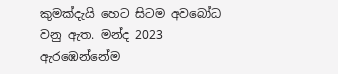කුමක්දැයි හෙට සිටම අවබෝධ වනු ඇත. මන්ද 2023 ඇරඹෙන්නේම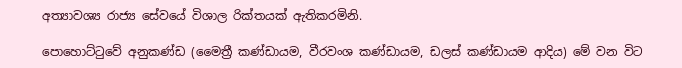අත්‍යාවශ්‍ය රාජ්‍ය සේවයේ විශාල රික්තයක් ඇතිකරමිනි.

පොහොට්ටුවේ අනුකණ්ඩ (මෛත්‍රී කණ්ඩායම, වීරවංශ කණ්ඩායම, ඩලස් කණ්ඩායම ආදිය) මේ වන විට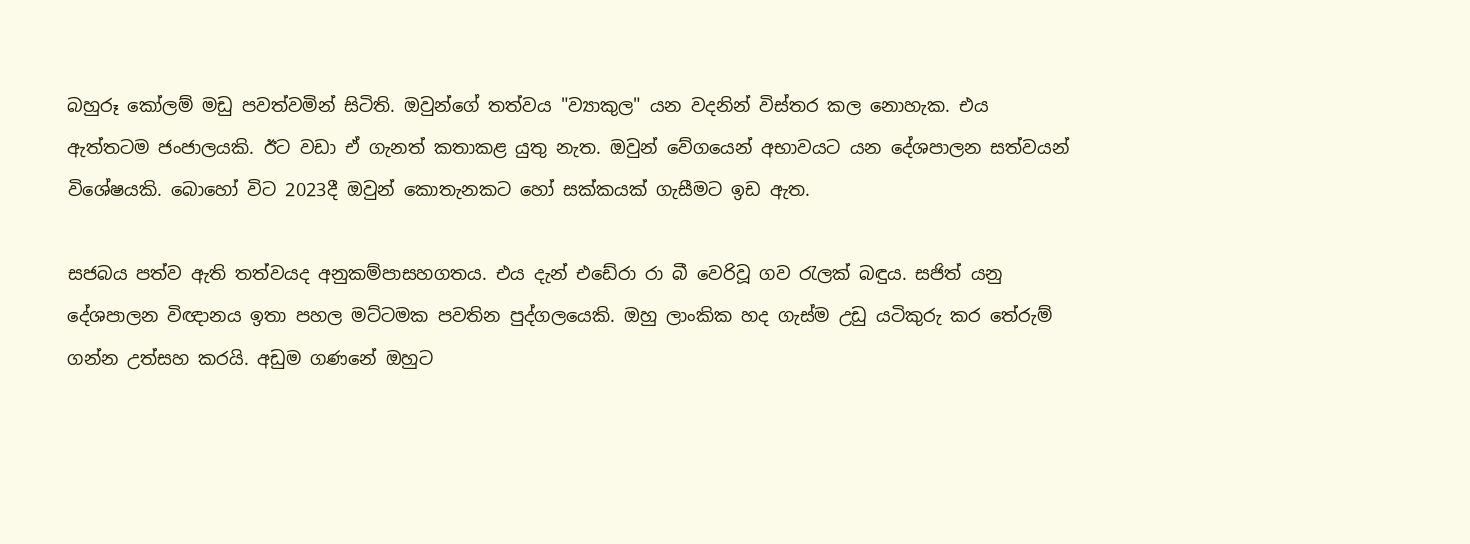බහුරූ කෝලම් මඩු පවත්වමින් සිටිති. ඔවුන්ගේ තත්වය "ව්‍යාකුල" යන වදනින් විස්තර කල නොහැක. එය ඇත්තටම ජංජාලයකි. ඊට වඩා ඒ ගැනත් කතාකළ යුතු නැත. ඔවුන් වේගයෙන් අභාවයට යන දේශපාලන සත්වයන් විශේෂයකි. බොහෝ විට 2023දී ඔවුන් කොතැනකට හෝ සක්කයක් ගැසීමට ඉඩ ඇත.

සජබය පත්ව ඇති තත්වයද අනුකම්පාසහගතය. එය දැන් එඩේරා රා බී වෙරිවූ ගව රැලක් බඳුය. සජිත් යනු දේශපාලන විඥානය ඉතා පහල මට්ටමක පවතින පුද්ගලයෙකි. ඔහු ලාංකික හද ගැස්ම උඩු යටිකුරු කර තේරුම් ගන්න උත්සහ කරයි. අඩුම ගණනේ ඔහුට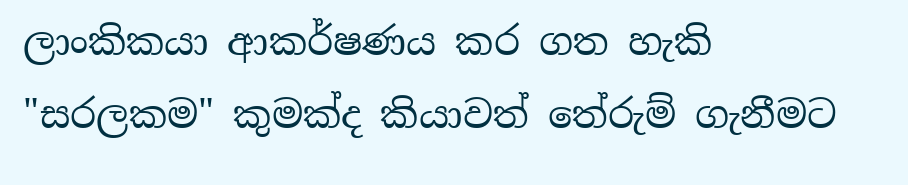ලාංකිකයා ආකර්ෂණය කර ගත හැකි  "සරලකම" කුමක්ද කියාවත් තේරුම් ගැනීමට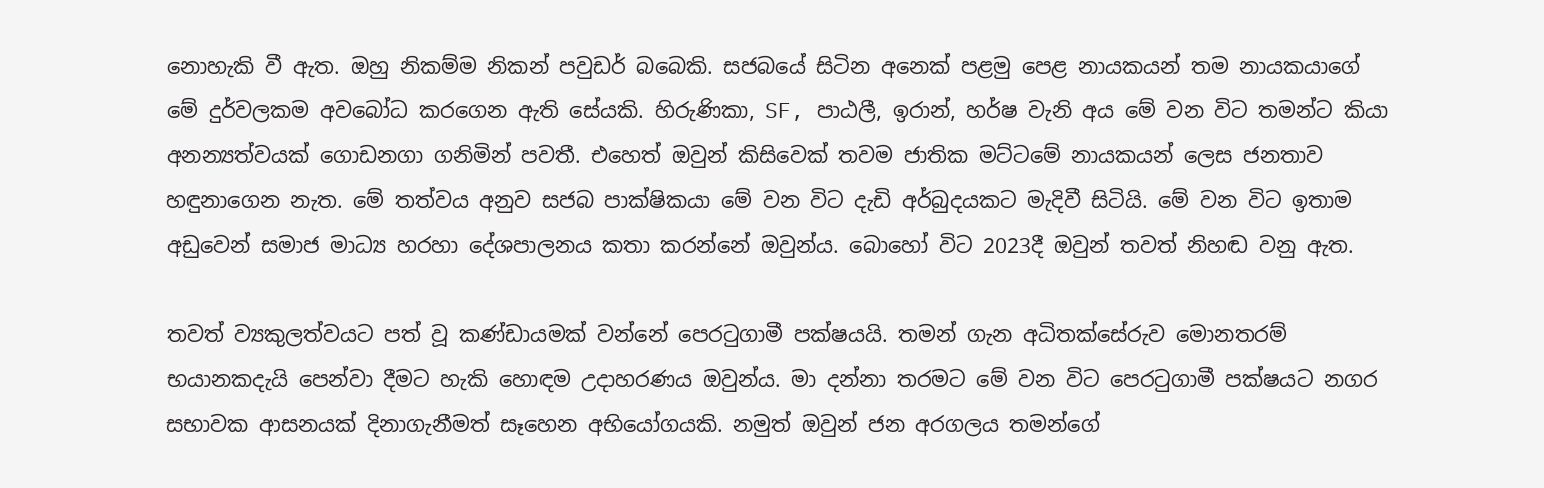නොහැකි වී ඇත. ඔහු නිකම්ම නිකන් පවුඩර් බබෙකි. සජබයේ සිටින අනෙක් පළමු පෙළ නායකයන් තම නායකයාගේ මේ දුර්වලකම අවබෝධ කරගෙන ඇති සේයකි. හිරුණිකා, SF, පාඨලී, ඉරාන්, හර්ෂ වැනි අය මේ වන විට තමන්ට කියා අනන්‍යත්වයක් ගොඩනගා ගනිමින් පවතී. එහෙත් ඔවුන් කිසිවෙක් තවම ජාතික මට්ටමේ නායකයන් ලෙස ජනතාව හඳුනාගෙන නැත. මේ තත්වය අනුව සජබ පාක්ෂිකයා මේ වන විට දැඩි අර්බුදයකට මැදිවී සිටියි. මේ වන විට ඉතාම අඩුවෙන් සමාජ මාධ්‍ය හරහා දේශපාලනය කතා කරන්නේ ඔවුන්ය. බොහෝ විට 2023දී ඔවුන් තවත් නිහඬ වනු ඇත.

තවත් ව්‍යකුලත්වයට පත් වූ කණ්ඩායමක් වන්නේ පෙරටුගාමී පක්ෂයයි. තමන් ගැන අධිතක්සේරුව මොනතරම් භයානකදැයි පෙන්වා දීමට හැකි හොඳම උදාහරණය ඔවුන්ය. මා දන්නා තරමට මේ වන විට පෙරටුගාමී පක්ෂයට නගර සභාවක ආසනයක් දිනාගැනීමත් සෑහෙන අභියෝගයකි. නමුත් ඔවුන් ජන අරගලය තමන්ගේ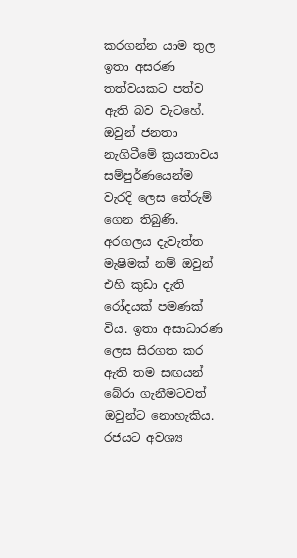කරගන්න යාම තුල ඉතා අසරණ තත්වයකට පත්ව ඇති බව වැටහේ. ඔවුන් ජනතා නැගිටීමේ ක්‍රයතාවය සම්පුර්ණයෙන්ම වැරදි ලෙස තේරුම් ගෙන තිබුණි. අරගලය දැවැත්ත මැෂිමක් නම් ඔවුන් එහි කුඩා දැති රෝදයක් පමණක් විය. ඉතා අසාධාරණ ලෙස සිරගත කර ඇති තම සඟයන් බේරා ගැනීමටවත් ඔවුන්ට නොහැකිය. රජයට අවශ්‍ය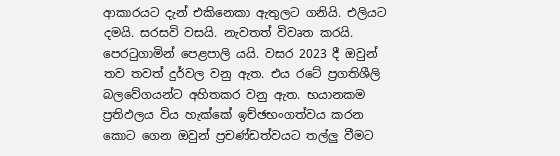ආකාරයට දැන් එකිනෙකා ඇතුලට ගනියි. එලියට දමයි. සරසවි වසයි. නැවතත් විවෘත කරයි. පෙරටුගාමින් පෙළපාලි යයි. වසර 2023 දී ඔවුන් තව තවත් දුර්වල වනු ඇත. එය රටේ ප්‍රගතිශීලි බලවේගයන්ට අහිතකර වනු ඇත. භයානකම ප්‍රතිඵලය විය හැක්කේ ඉච්ඡභංගත්වය කරන කොට ගෙන ඔවුන් ප්‍රචණ්ඩත්වයට තල්ලු වීමට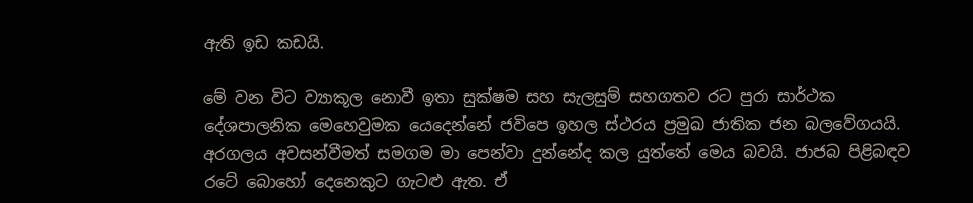ඇති ඉඩ කඩයි.

මේ වන විට ව්‍යාකූල නොවී ඉතා සුක්ෂම සහ සැලසුම් සහගතව රට පුරා සාර්ථක දේශපාලනික මෙහෙවුමක යෙදෙන්නේ ජවිපෙ ඉහල ස්ථරය ප්‍රමුඛ ජාතික ජන බලවේගයයි. අරගලය අවසන්වීමත් සමගම මා පෙන්වා දුන්නේද කල යුත්තේ මෙය බවයි. ජාජබ පිළිබඳව රටේ බොහෝ දෙනෙකුට ගැටළු ඇත. ඒ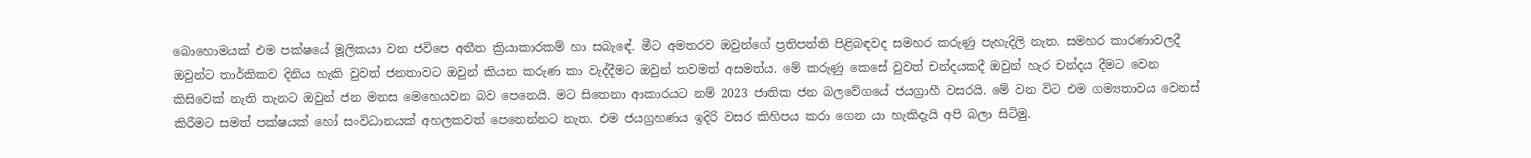බොහොමයක් එම පක්ෂයේ මූලිකයා වන ජවිපෙ අතීත ක්‍රියාකාරකම් හා සබැඳේ. මීට අමතරව ඔවුන්ගේ ප්‍රතිපත්ති පිළිබඳවද සමහර කරුණු පැහැදිලි නැත. සමහර කාරණාවලදී ඔවුන්ට තාර්කිකව දිනිය හැකි වුවත් ජනතාවට ඔවුන් කියන කරුණ කා වැද්දීමට ඔවුන් තවමත් අසමත්ය. මේ කරුණු කෙසේ වුවත් චන්දයකදී ඔවුන් හැර චන්දය දීමට වෙන කිසිවෙක් නැති තැනට ඔවුන් ජන මනස මෙහෙයවන බව පෙනෙයි. මට සිතෙනා ආකාරයට නම් 2023 ජාතික ජන බලවේගයේ ජයග්‍රාහී වසරයි. මේ වන විට එම ගම්‍යතාවය වෙනස් කිරීමට සමත් පක්ෂයක් හෝ සංවිධානයක් අහලකවත් පෙනෙන්නට නැත. එම ජයග්‍රහණය ඉදිරි වසර කිහිපය කරා ගෙන යා හැකිදැයි අපි බලා සිටිමු.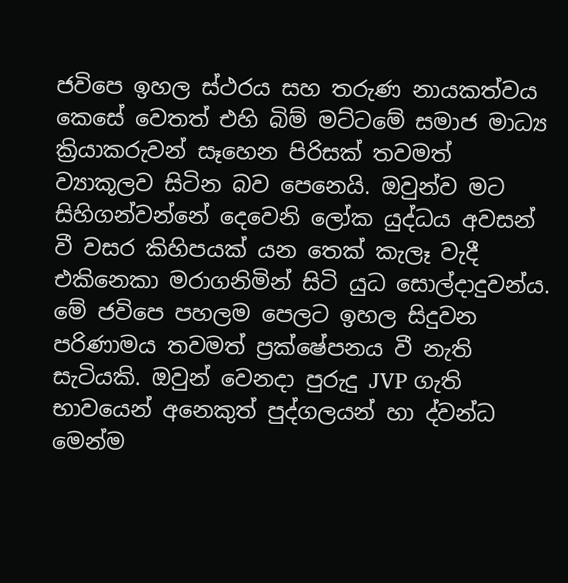ජවිපෙ ඉහල ස්ථරය සහ තරුණ නායකත්වය කෙසේ වෙතත් එහි බිම් මට්ටමේ සමාජ මාධ්‍ය ක්‍රියාකරුවන් සෑහෙන පිරිසක් තවමත් ව්‍යාකූලව සිටින බව පෙනෙයි. ඔවුන්ව මට සිහිගන්වන්නේ දෙවෙනි ලෝක යුද්ධය අවසන් වී වසර කිහිපයක් යන තෙක් කැලෑ වැදී එකිනෙකා මරාගනිමින් සිටි යුධ සොල්දාදුවන්ය. මේ ජවිපෙ පහලම පෙලට ඉහල සිදුවන පරිණාමය තවමත් ප්‍රක්ෂේපනය වී නැති සැටියකි. ඔවුන් වෙනදා පුරුදු JVP ගැති භාවයෙන් අනෙකුත් පුද්ගලයන් හා ද්වන්ධ මෙන්ම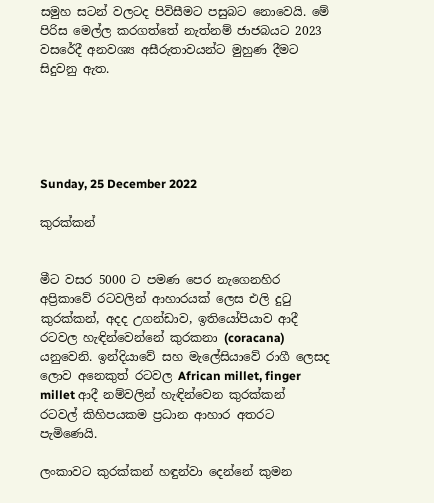සමුහ සටන් වලටද පිවිසීමට පසුබට නොවෙයි. මේ පිරිස මෙල්ල කරගත්තේ නැත්නම් ජාජබයට 2023 වසරේදී අනවශ්‍ය අසීරුතාවයන්ට මුහුණ දීමට සිදුවනු ඇත.





Sunday, 25 December 2022

කුරක්කන්


මීට වසර 5000 ට පමණ පෙර නැගෙනහිර අප්‍රිකාවේ රටවලින් ආහාරයක් ලෙස එලි දුටු කුරක්කන්, අදද උගන්ඩාව, ඉතියෝපියාව ආදී රටවල හැඳින්වෙන්නේ කුරකනා (coracana) යනුවෙනි. ඉන්දියාවේ සහ මැලේසියාවේ රාගී ලෙසද ලොව අනෙකුත් රටවල African millet, finger millet ආදී නම්වලින් හැඳින්වෙන කුරක්කන් රටවල් කිහිපයකම ප්‍රධාන ආහාර අතරට පැමිණෙයි.

ලංකාවට කුරක්කන් හඳුන්වා දෙන්නේ කුමන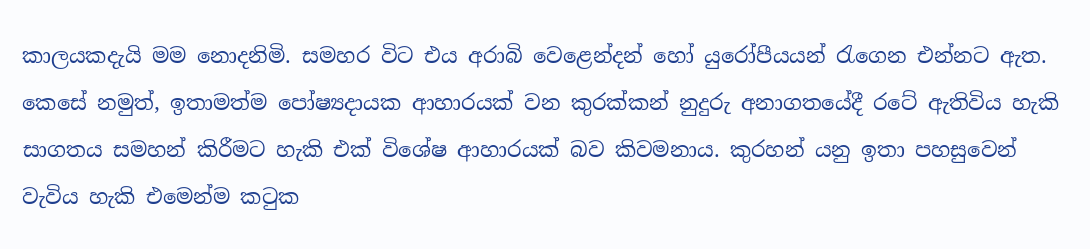කාලයකදැයි මම නොදනිමි. සමහර විට එය අරාබි වෙළෙන්දන් හෝ යුරෝපීයයන් රැගෙන එන්නට ඇත. කෙසේ නමුත්, ඉතාමත්ම පෝෂ්‍යදායක ආහාරයක් වන කුරක්කන් නුදුරු අනාගතයේදී රටේ ඇතිවිය හැකි සාගතය සමහන් කිරීමට හැකි එක් විශේෂ ආහාරයක් බව කිවමනාය. කුරහන් යනු ඉතා පහසුවෙන් වැවිය හැකි එමෙන්ම කටුක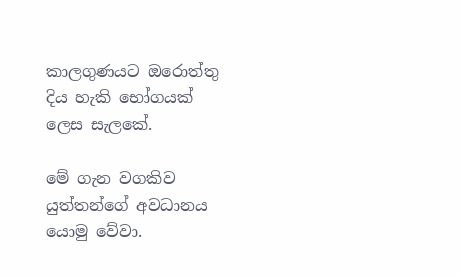කාලගුණයට ඔරොත්තු දිය හැකි භෝගයක් ලෙස සැලකේ.

මේ ගැන වගකිව යුත්තන්ගේ අවධානය යොමු වේවා.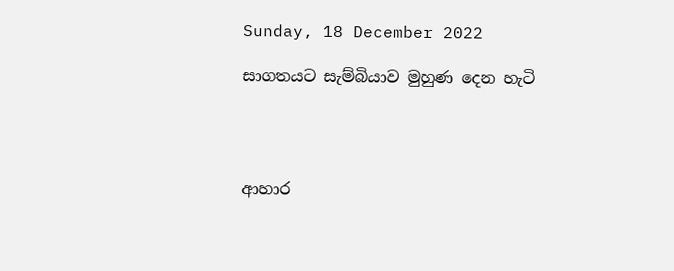Sunday, 18 December 2022

සාගතයට සැම්බියාව මුහුණ දෙන හැටි




ආහාර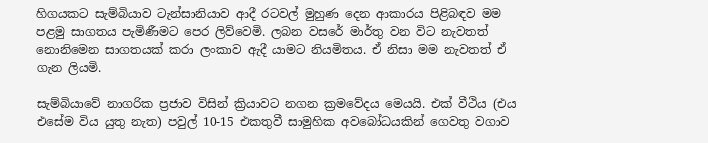හිගයකට සැම්බියාව ටැන්සානියාව ආදී රටවල් මුහුණ දෙන ආකාරය පිළිබඳව මම පළමු සාගතය පැමිණීමට පෙර ලිව්වෙමි. ලබන වසරේ මාර්තු වන විට නැවතත් නොනිමෙන සාගතයක් කරා ලංකාව ඇදී යාමට නියමිතය. ඒ නිසා මම නැවතත් ඒ ගැන ලියමි.

සැම්බියාවේ නාගරික ප්‍රජාව විසින් ක්‍රියාවට නගන ක්‍රමවේදය මෙයයි. එක් වීථිය (එය එසේම විය යුතු නැත) පවුල් 10-15 එකතුවී සාමුහික අවබෝධයකින් ගෙවතු වගාව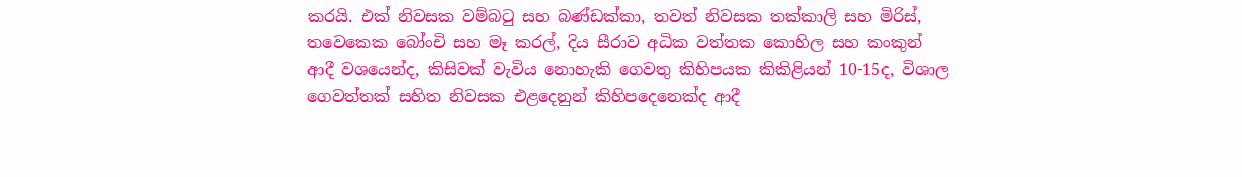කරයි. එක් නිවසක වම්බටු සහ බණ්ඩක්කා, තවත් නිවසක තක්කාලි සහ මිරිස්, තවෙකෙක බෝංචි සහ මෑ කරල්, දිය සීරාව අධික වත්තක කොහිල සහ කංකුන් ආදී වශයෙන්ද, කිසිවක් වැවිය නොහැකි ගෙවතු කිහිපයක කිකිළියන් 10-15ද, විශාල ගෙවත්තක් සහිත නිවසක එළදෙනුන් කිහිපදෙනෙක්ද ආදී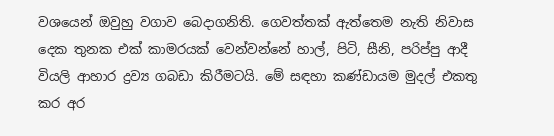වශයෙන් ඔවුහු වගාව බෙදාගනිති. ගෙවත්තක් ඇත්තෙම නැති නිවාස දෙක තුනක එක් කාමරයක් වෙන්වන්නේ හාල්, පිටි, සීනි, පරිප්පු ආදී වියලි ආහාර ද්‍රව්‍ය ගබඩා කිරීමටයි. මේ සඳහා කණ්ඩායම මුදල් එකතු කර අර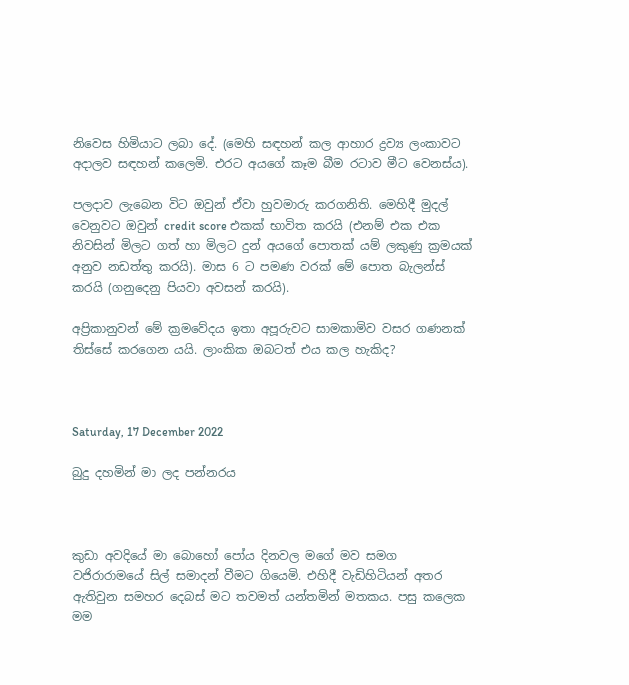නිවෙස හිමියාට ලබා දේ. (මෙහි සඳහන් කල ආහාර ද්‍රව්‍ය ලංකාවට අදාලව සඳහන් කලෙමි. එරට අයගේ කෑම බීම රටාව මීට වෙනස්ය).

පලදාව ලැබෙන විට ඔවුන් ඒවා හුවමාරු කරගනිති. මෙහිදී මුදල් වෙනුවට ඔවුන් credit score එකක් භාවිත කරයි (එනම් එක එක නිවසින් මිලට ගත් හා මිලට දුන් අයගේ පොතක් යම් ලකුණු ක්‍රමයක් අනුව නඩත්තු කරයි). මාස 6 ට පමණ වරක් මේ පොත බැලන්ස් කරයි (ගනුදෙනු පියවා අවසන් කරයි).

අප්‍රිකානුවන් මේ ක්‍රමවේදය ඉතා අපූරුවට සාමකාමිව වසර ගණනක් තිස්සේ කරගෙන යයි. ලාංකික ඔබටත් එය කල හැකිද?



Saturday, 17 December 2022

බුදු දහමින් මා ලද පන්නරය



කුඩා අවදියේ මා බොහෝ පෝය දිනවල මගේ මව සමග වජිරාරාමයේ සිල් සමාදන් වීමට ගියෙමි. එහිදී වැඩිහිටියන් අතර ඇතිවුන සමහර දෙබස් මට තවමත් යන්තමින් මතකය. පසු කලෙක මම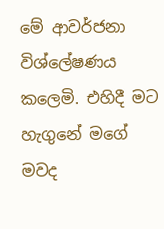මේ ආවර්ජනා විශ්ලේෂණය කලෙමි. එහිදී මට හැගුනේ මගේ මවද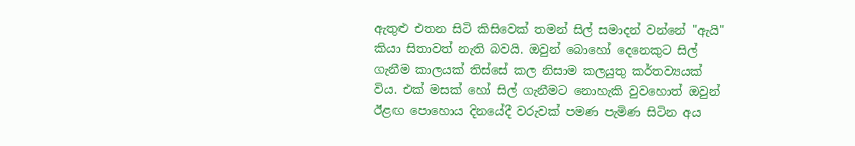ඇතුළු එතන සිටි කිසිවෙක් තමන් සිල් සමාදන් වන්නේ "ඇයි" කියා සිතාවත් නැති බවයි. ඔවුන් බොහෝ දෙනෙකුට සිල් ගැනීම කාලයක් තිස්සේ කල නිසාම කලයුතු කර්තව්‍යයක් විය. එක් මසක් හෝ සිල් ගැනීමට නොහැකි වුවහොත් ඔවුන් ඊළඟ පොහොය දිනයේදී වරුවක් පමණ පැමිණ සිටින අය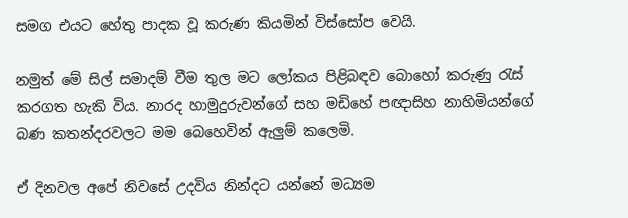සමග එයට හේතු පාදක වූ කරුණ කියමින් විස්සෝප වෙයි.

නමුත් මේ සිල් සමාදම් වීම තුල මට ලෝකය පිළිබඳව බොහෝ කරුණු රැස් කරගත හැකි විය. නාරද හාමුදුරුවන්ගේ සහ මඩිහේ පඥාසිහ නාහිමියන්ගේ බණ කතන්දරවලට මම බෙහෙවින් ඇලුම් කලෙමි.

ඒ දිනවල අපේ නිවසේ උදවිය නින්දට යන්නේ මධ්‍යම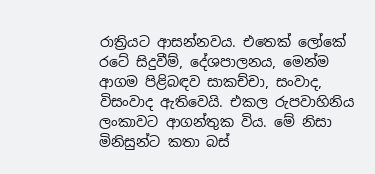රාත්‍රියට ආසන්නවය. එතෙක් ලෝකේ රටේ සිදුවීම්, දේශපාලනය, මෙන්ම ආගම පිළිබඳව සාකච්චා, සංවාද, විසංවාද ඇතිවෙයි. එකල රුපවාහිනිය ලංකාවට ආගන්තුක විය. මේ නිසා මිනිසුන්ට කතා බස්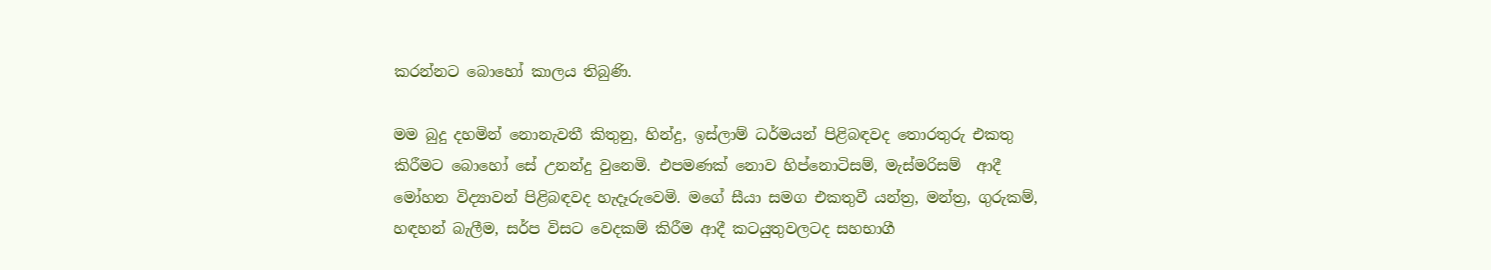කරන්නට බොහෝ කාලය තිබුණි.

මම බුදු දහමින් නොනැවතී කිතුනු, හින්දු, ඉස්ලාම් ධර්මයන් පිළිබඳවද තොරතුරු එකතු කිරීමට බොහෝ සේ උනන්දු වුනෙමි. එපමණක් නොව හිප්නොටිසම්, මැස්මරිසම්  ආදී මෝහන විද්‍යාවන් පිළිබඳවද හැදෑරුවෙමි. මගේ සීයා සමග එකතුවී යන්ත්‍ර, මන්ත්‍ර, ගුරුකම්, හඳහන් බැලීම, සර්ප විසට වෙදකම් කිරීම ආදී කටයුතුවලටද සහභාගී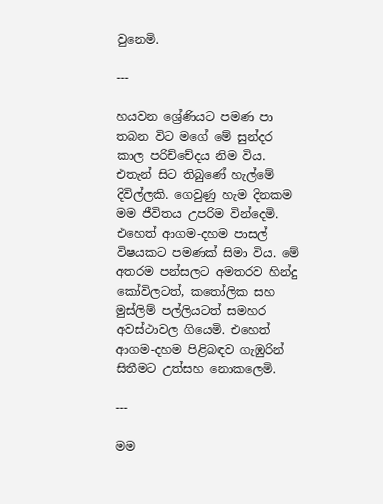වුනෙමි.

---

හයවන ශ්‍රේණියට පමණ පා තබන විට මගේ මේ සුන්දර කාල පරිච්චේදය නිම විය. එතැන් සිට තිබුණේ හැල්මේ දිවිල්ලකි. ගෙවුණු හැම දිනකම මම ජීවිතය උපරිම වින්දෙමි. එහෙත් ආගම-දහම පාසල් විෂයකට පමණක් සිමා විය. මේ අතරම පන්සලට අමතරව හින්දු කෝවිලටත්, කතෝලික සහ මුස්ලිම් පල්ලියටත් සමහර අවස්ථාවල ගියෙමි. එහෙත් ආගම-දහම පිළිබඳව ගැඹුරින් සිතීමට උත්සහ නොකලෙමි.

---

මම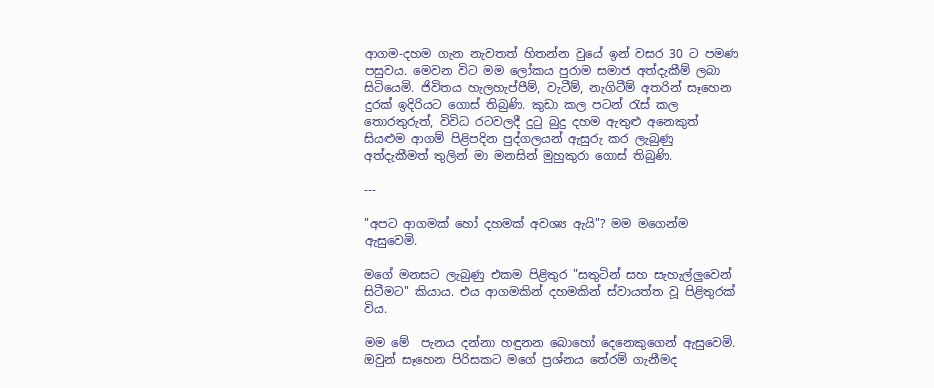ආගම-දහම ගැන නැවතත් හිතන්න වුයේ ඉන් වසර 30 ට පමණ පසුවය. මෙවන විට මම ලෝකය පුරාම සමාජ අත්දැකීම් ලබා සිටියෙමි. ජිවිතය හැලහැප්පීම්, වැටීම්, නැගිටීම් අතරින් සෑහෙන දුරක් ඉදිරියට ගොස් තිබුණි. කුඩා කල පටන් රැස් කල තොරතුරුත්, විවිධ රටවලදී දුටු බුදු දහම ඇතුළු අනෙකුත් සියළුම ආගම් පිළිපදින පුද්ගලයන් ඇසුරු කර ලැබුණු අත්දැකීමත් තුලින් මා මනසින් මුහුකුරා ගොස් තිබුණි.

---

"අපට ආගමක් හෝ දහමක් අවශ්‍ය ඇයි"? මම මගෙන්ම ඇසුවෙමි.

මගේ මනසට ලැබුණු එකම පිළිතුර "සතුටින් සහ සැහැල්ලුවෙන් සිටීමට" කියාය. එය ආගමකින් දහමකින් ස්වායත්ත වූ පිළිතුරක් විය.

මම මේ  පැනය දන්නා හඳුනන බොහෝ දෙනෙකුගෙන් ඇසුවෙමි. ඔවුන් සෑහෙන පිරිසකට මගේ ප්‍රශ්නය තේරම් ගැනීමද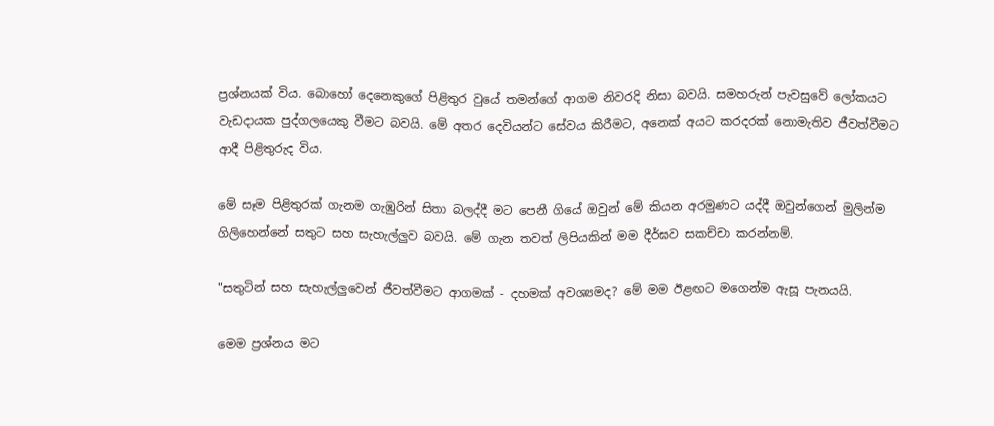ප්‍රශ්නයක් විය. බොහෝ දෙනෙකුගේ පිළිතුර වුයේ තමන්ගේ ආගම නිවරදි නිසා බවයි. සමහරුන් පැවසුවේ ලෝකයට වැඩදායක පුද්ගලයෙකු වීමට බවයි. මේ අතර දෙවියන්ට සේවය කිරීමට, අනෙක් අයට කරදරක් නොමැතිව ජීවත්වීමට ආදී පිළිතුරුද විය.

මේ සෑම පිළිතුරක් ගැනම ගැඹුරින් සිතා බලද්දී මට පෙනී ගියේ ඔවුන් මේ කියන අරමුණට යද්දී ඔවුන්ගෙන් මුලින්ම ගිලිහෙන්නේ සතුට සහ සැහැල්ලුව බවයි. මේ ගැන තවත් ලිපියකින් මම දීර්ඝව සකච්චා කරන්නම්.

"සතුටින් සහ සැහැල්ලුවෙන් ජීවත්වීමට ආගමක් - දහමක් අවශ්‍යමද? මේ මම ඊළඟට මගෙන්ම ඇසූ පැනයයි.

මෙම ප්‍රශ්නය මට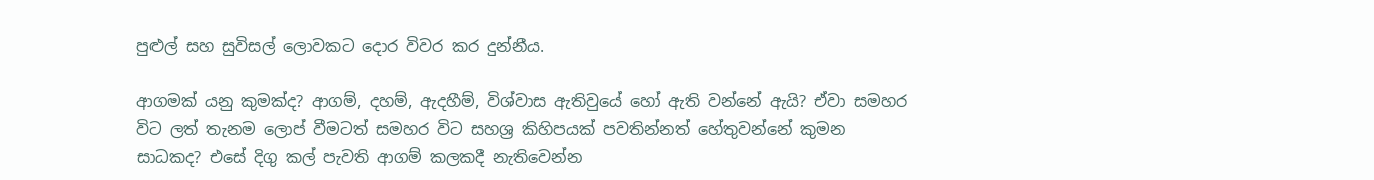පුළුල් සහ සුවිසල් ලොවකට දොර විවර කර දුන්නීය.

ආගමක් යනු කුමක්ද? ආගම්, දහම්, ඇදහීම්, විශ්වාස ඇතිවුයේ හෝ ඇති වන්නේ ඇයි? ඒවා සමහර විට ලත් තැනම ලොප් වීමටත් සමහර විට සහශ්‍ර කිහිපයක් පවතින්නත් හේතුවන්නේ කුමන සාධකද? එසේ දිගු කල් පැවති ආගම් කලකදී නැතිවෙන්න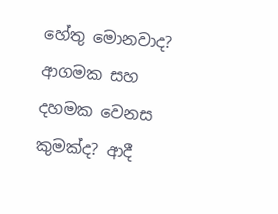හේතු මොනවාද? ආගමක සහ දහමක වෙනස කුමක්ද? ආදී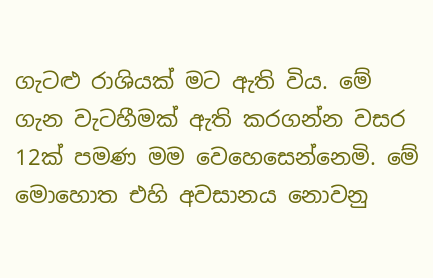ගැටළු රාශියක් මට ඇති විය. මේ ගැන වැටහීමක් ඇති කරගන්න වසර 12ක් පමණ මම වෙහෙසෙන්නෙමි. මේ මොහොත එහි අවසානය නොවනු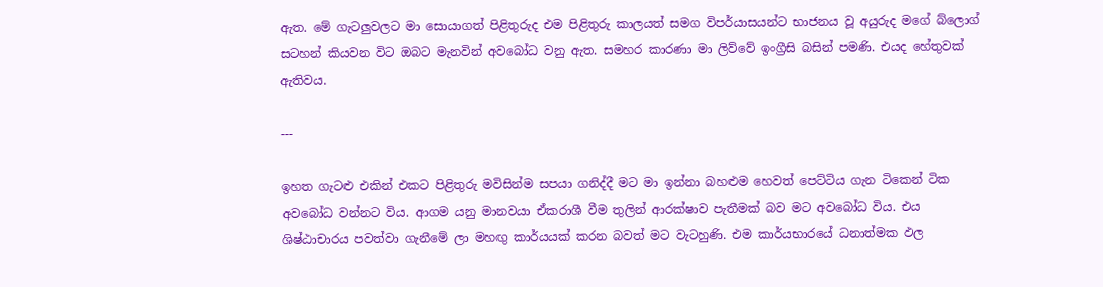ඇත. මේ ගැටලුවලට මා සොයාගත් පිළිතුරුද එම පිළිතුරු කාලයත් සමග විපර්යාසයන්ට භාජනය වූ අයුරුද මගේ බ්ලොග් සටහන් කියවන විට ඔබට මැනවින් අවබෝධ වනු ඇත. සමහර කාරණා මා ලිව්වේ ඉංග්‍රීසි බසින් පමණි. එයද හේතුවක් ඇතිවය.

---

ඉහත ගැටළු එකින් එකට පිළිතුරු මවිසින්ම සපයා ගනිද්දී මට මා ඉන්නා බහළුම හෙවත් පෙට්ටිය ගැන ටිකෙන් ටික අවබෝධ වන්නට විය. ආගම යනු මානවයා ඒකරාශී වීම තුලින් ආරක්ෂාව පැතීමක් බව මට අවබෝධ විය. එය ශිෂ්ඨාචාරය පවත්වා ගැනීමේ ලා මහඟු කාර්යයක් කරන බවත් මට වැටහුණි. එම කාර්යභාරයේ ධනාත්මක ඵල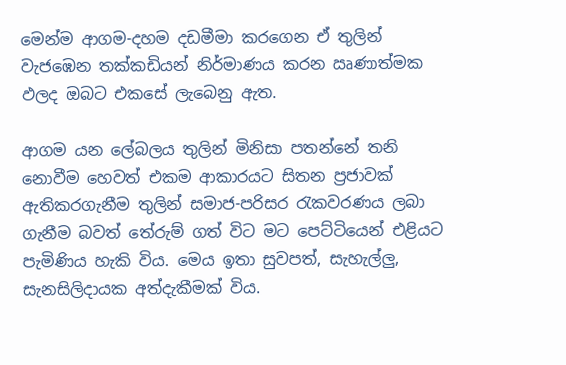මෙන්ම ආගම-දහම දඩමීමා කරගෙන ඒ තුලින් වැජඹෙන තක්කඩියන් නිර්මාණය කරන ඍණාත්මක ඵලද ඔබට එකසේ ලැබෙනු ඇත.

ආගම යන ලේබලය තුලින් මිනිසා පතන්නේ තනි නොවීම හෙවත් එකම ආකාරයට සිතන ප්‍රජාවක් ඇතිකරගැනීම තුලින් සමාජ-පරිසර රැකවරණය ලබා ගැනීම බවත් තේරුම් ගත් විට මට පෙට්ටියෙන් එළියට පැමිණිය හැකි විය. මෙය ඉතා සුවපත්, සැහැල්ලු, සැනසිලිදායක අත්දැකීමක් විය.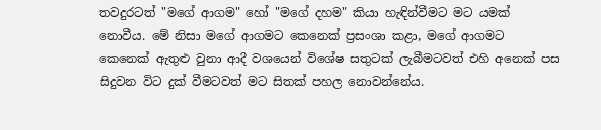තවදුරටත් "මගේ ආගම" හෝ "මගේ දහම" කියා හැඳින්වීමට මට යමක් නොවීය. මේ නිසා මගේ ආගමට කෙනෙක් ප්‍රසංශා කළා, මගේ ආගමට කෙනෙක් ඇතුළු වුනා ආදී වශයෙන් විශේෂ සතුටක් ලැබීමටවත් එහි අනෙක් පස සිදුවන විට දුක් වීමටවත් මට සිතක් පහල නොවන්නේය.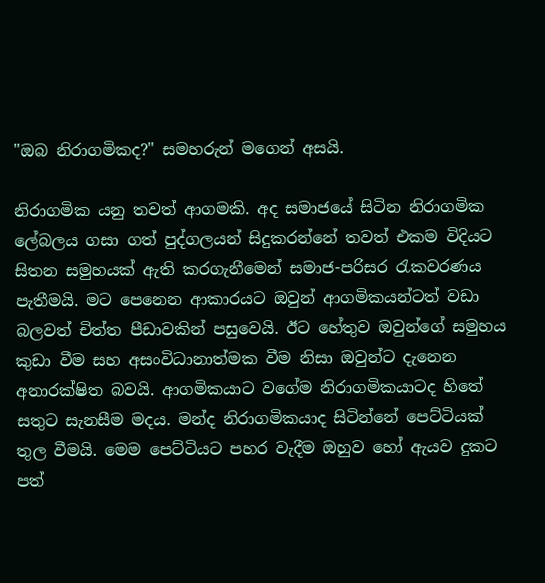"ඔබ නිරාගමිකද?" සමහරුන් මගෙන් අසයි.

නිරාගමික යනු තවත් ආගමකි. අද සමාජයේ සිටින නිරාගමික ලේබලය ගසා ගත් පුද්ගලයන් සිදුකරන්නේ තවත් එකම විදියට සිතන සමුහයක් ඇති කරගැනීමෙන් සමාජ-පරිසර රැකවරණය පැතීමයි. මට පෙනෙන ආකාරයට ඔවුන් ආගමිකයන්ටත් වඩා බලවත් චිත්ත පීඩාවකින් පසුවෙයි. ඊට හේතුව ඔවුන්ගේ සමුහය කුඩා වීම සහ අසංවිධානාත්මක වීම නිසා ඔවුන්ට දැනෙන අනාරක්ෂිත බවයි. ආගමිකයාට වගේම නිරාගමිකයාටද හිතේ සතුට සැනසීම මදය. මන්ද නිරාගමිකයාද සිටින්නේ පෙට්ටියක් තුල වීමයි. මෙම පෙට්ටියට පහර වැදීම ඔහුව හෝ ඇයව දුකට පත්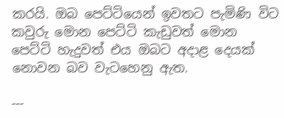කරයි. ඔබ පෙට්ටියෙන් ඉවතට පැමිණි විට කවුරු මොන පෙට්ටි කැඩුවත් මොන පෙට්ටි හැදුවත් එය ඔබට අදාළ දෙයක් නොවන බව වැටහෙනු ඇත.

---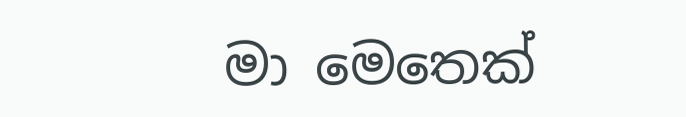මා මෙතෙක්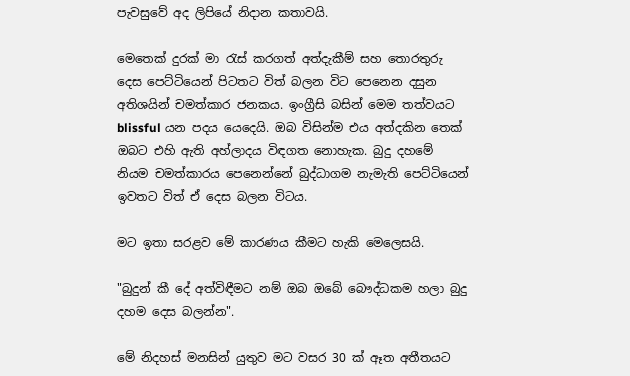පැවසුවේ අද ලිපියේ නිදාන කතාවයි.

මෙතෙක් දුරක් මා රැස් කරගත් අත්දැකීම් සහ තොරතුරු දෙස පෙට්ටියෙන් පිටතට විත් බලන විට පෙනෙන දසුන අතිශයින් චමත්කාර ජනකය. ඉංග්‍රීසි බසින් මෙම තත්වයට blissful යන පදය යෙදෙයි. ඔබ විසින්ම එය අත්දකින තෙක් ඔබට එහි ඇති අහ්ලාදය විඳගත නොහැක. බුදු දහමේ නියම චමත්කාරය පෙනෙන්නේ බුද්ධාගම නැමැති පෙට්ටියෙන් ඉවතට විත් ඒ දෙස බලන විටය.

මට ඉතා සරළව මේ කාරණය කීමට හැකි මෙලෙසයි.

"බුදුන් කී දේ අත්විඳීමට නම් ඔබ ඔබේ බෞද්ධකම හලා බුදු දහම දෙස බලන්න".

මේ නිදහස් මනසින් යුතුව මට වසර 30 ක් ඈත අතීතයට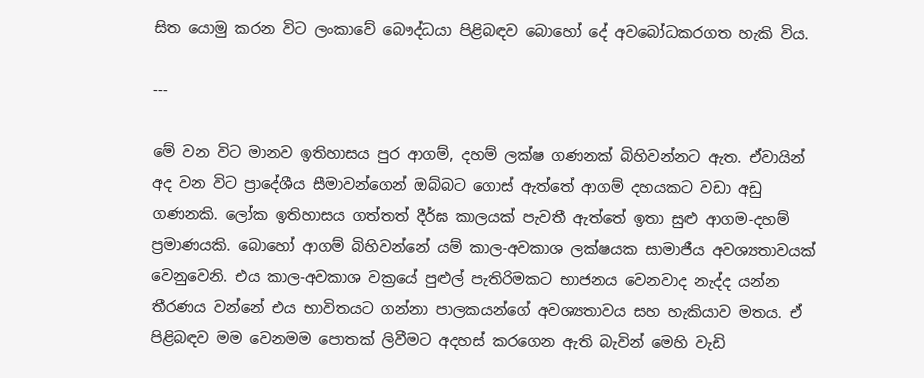සිත යොමු කරන විට ලංකාවේ බෞද්ධයා පිළිබඳව බොහෝ දේ අවබෝධකරගත හැකි විය.

---

මේ වන විට මානව ඉතිහාසය පුර ආගම්, දහම් ලක්ෂ ගණනක් බිහිවන්නට ඇත. ඒවායින් අද වන විට ප්‍රාදේශීය සීමාවන්ගෙන් ඔබ්බට ගොස් ඇත්තේ ආගම් දහයකට වඩා අඩු ගණනකි. ලෝක ඉතිහාසය ගත්තත් දීර්ඝ කාලයක් පැවතී ඇත්තේ ඉතා සුළු ආගම-දහම් ප්‍රමාණයකි. බොහෝ ආගම් බිහිවන්නේ යම් කාල-අවකාශ ලක්ෂයක සාමාජීය අවශ්‍යතාවයක් වෙනුවෙනි. එය කාල-අවකාශ වක්‍රයේ පුළුල් පැතිරිමකට භාජනය වෙනවාද නැද්ද යන්න තීරණය වන්නේ එය භාවිතයට ගන්නා පාලකයන්ගේ අවශ්‍යතාවය සහ හැකියාව මතය. ඒ පිළිබඳව මම වෙනමම පොතක් ලිවීමට අදහස් කරගෙන ඇති බැවින් මෙහි වැඩි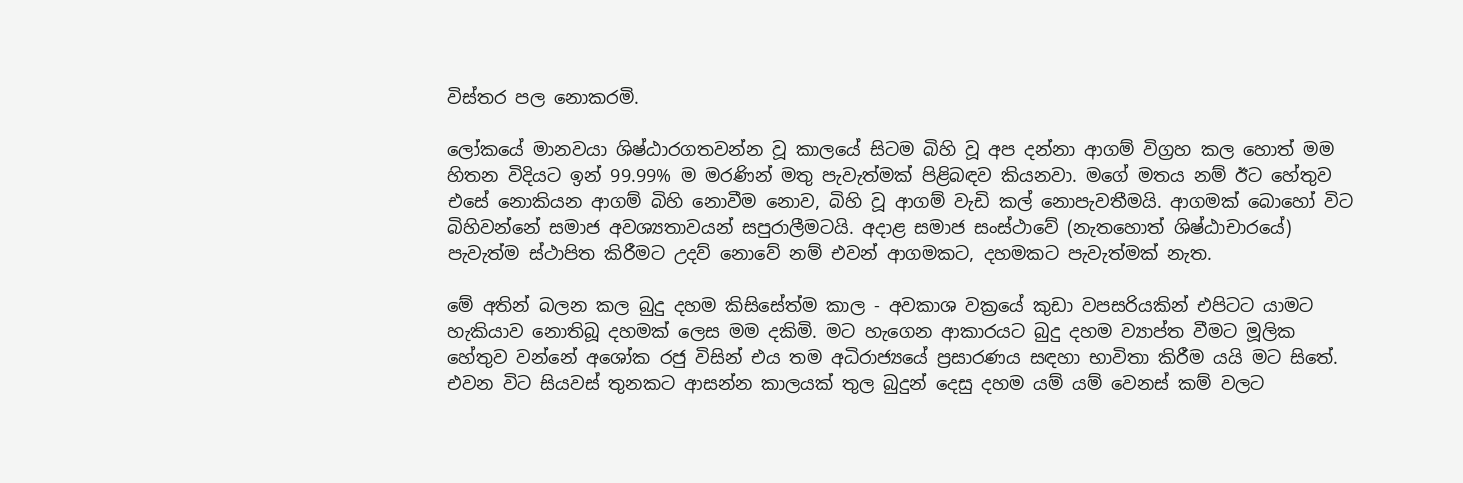විස්තර පල නොකරමි.

ලෝකයේ මානවයා ශිෂ්ඨාරගතවන්න වූ කාලයේ සිටම බිහි වූ අප දන්නා ආගම් විග්‍රහ කල හොත් මම හිතන විදියට ඉන් 99.99% ම මරණින් මතු පැවැත්මක් පිළිබඳව කියනවා. මගේ මතය නම් ඊට හේතුව එසේ නොකියන ආගම් බිහි නොවීම නොව, බිහි වූ ආගම් වැඩි කල් නොපැවතීමයි. ආගමක් බොහෝ විට බිහිවන්නේ සමාජ අවශ්‍යතාවයන් සපුරාලීමටයි. අදාළ සමාජ සංස්ථාවේ (නැතහොත් ශිෂ්ඨාචාරයේ) පැවැත්ම ස්ථාපිත කිරීමට උදව් නොවේ නම් එවන් ආගමකට, දහමකට පැවැත්මක් නැත.

මේ අතින් බලන කල බුදු දහම කිසිසේත්ම කාල - අවකාශ වක්‍රයේ කුඩා වපසරියකින් එපිටට යාමට හැකියාව නොතිබූ දහමක් ලෙස මම දකිමි. මට හැගෙන ආකාරයට බුදු දහම ව්‍යාප්ත වීමට මූලික හේතුව වන්නේ අශෝක රජු විසින් එය තම අධිරාජ්‍යයේ ප්‍රසාරණය සඳහා භාවිතා කිරීම යයි මට සිතේ. එවන විට සියවස් තුනකට ආසන්න කාලයක් තුල බුදුන් දෙසු දහම යම් යම් වෙනස් කම් වලට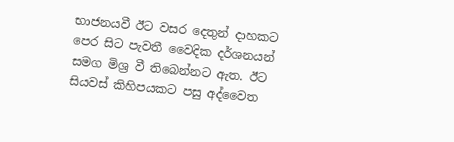භාජනයවී ඊට වසර දෙතුන් දාහකට පෙර සිට පැවතී වෛදික දර්ශනයන් සමග මිශ්‍ර වී තිබෙන්නට ඇත. ඊට සියවස් කිහිපයකට පසු අද්වෛත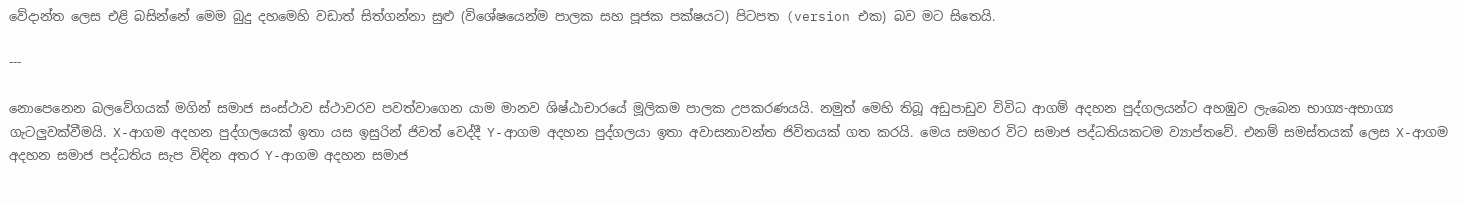වේදාන්ත ලෙස එළි බසින්නේ මෙම බුදු දහමෙහි වඩාත් සිත්ගන්නා සුළු (විශේෂයෙන්ම පාලක සහ පූජක පක්ෂයට) පිටපත (version එක) බව මට සිතෙයි.

---

නොපෙනෙන බලවේගයක් මගින් සමාජ සංස්ථාව ස්ථාවරව පවත්වාගෙන යාම මානව ශිෂ්ඨාචාරයේ මූලිකම පාලක උපකරණයයි. නමුත් මෙහි තිබූ අඩුපාඩුව විවිධ ආගම් අදහන පුද්ගලයන්ට අහඹුව ලැබෙන භාග්‍ය-අභාග්‍ය ගැටලුවක්වීමයි. X-ආගම අදහන පුද්ගලයෙක් ඉතා යස ඉසුරින් ජිවත් වෙද්දී Y-ආගම අදහන පුද්ගලයා ඉතා අවාසනාවන්ත ජිවිතයක් ගත කරයි. මෙය සමහර විට සමාජ පද්ධතියකටම ව්‍යාප්තවේ. එනම් සමස්තයක් ලෙස X-ආගම අදහන සමාජ පද්ධතිය සැප විඳින අතර Y-ආගම අදහන සමාජ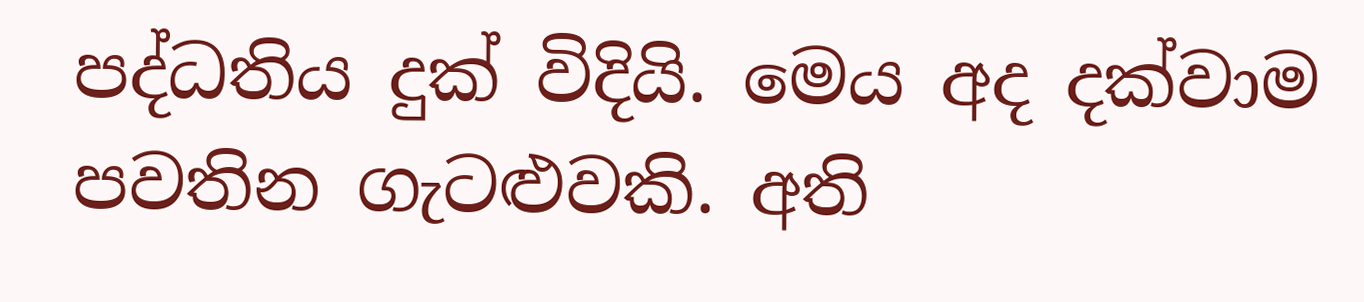පද්ධතිය දුක් විදියි. මෙය අද දක්වාම පවතින ගැටළුවකි. අති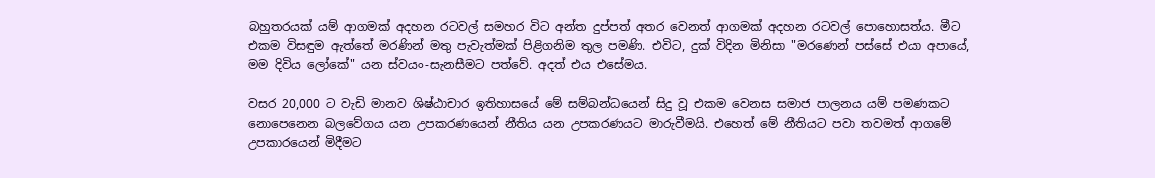බහුතරයක් යම් ආගමක් අදහන රටවල් සමහර විට අන්ත දුප්පත් අතර වෙනත් ආගමක් අදහන රටවල් පොහොසත්ය. මීට එකම විසඳුම ඇත්තේ මරණින් මතු පැවැත්මක් පිළිගනිම තුල පමණි. එවිට, දුක් විදින මිනිසා "මරණෙන් පස්සේ එයා අපායේ, මම දිවිය ලෝකේ" යන ස්වයං-සැනසීමට පත්වේ. අදත් එය එසේමය.

වසර 20,000 ට වැඩි මානව ශිෂ්ඨාචාර ඉතිහාසයේ මේ සම්බන්ධයෙන් සිදු වූ එකම වෙනස සමාජ පාලනය යම් පමණකට නොපෙනෙන බලවේගය යන උපකරණයෙන් නීතිය යන උපකරණයට මාරුවීමයි. එහෙත් මේ නීතියට පවා තවමත් ආගමේ උපකාරයෙන් මිදීමට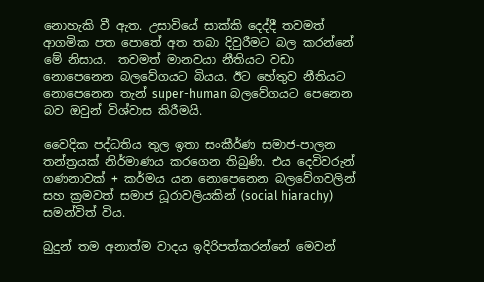නොහැකි වී ඇත. උසාවියේ සාක්කි දෙද්දී තවමත් ආගමික පත පොතේ අත තබා දිවුරීමට බල කරන්නේ මේ නිසාය.  තවමත් මානවයා නීතියට වඩා නොපෙනෙන බලවේගයට බියය. ඊට හේතුව නීතියට නොපෙනෙන තැන් super-human බලවේගයට පෙනෙන බව ඔවුන් විශ්වාස කිරීමයි.

වෛදික පද්ධතිය තුල ඉතා සංකීර්ණ සමාජ-පාලන තන්ත්‍රයක් නිර්මාණය කරගෙන තිබුණි. එය දෙවිවරුන් ගණනාවක් + කර්මය යන නොපෙනෙන බලවේගවලින් සහ ක්‍රමවත් සමාජ ධූරාවලියකින් (social hiarachy) සමන්විත් විය.

බුදුන් තම අනාත්ම වාදය ඉදිරිපත්කරන්නේ මෙවන්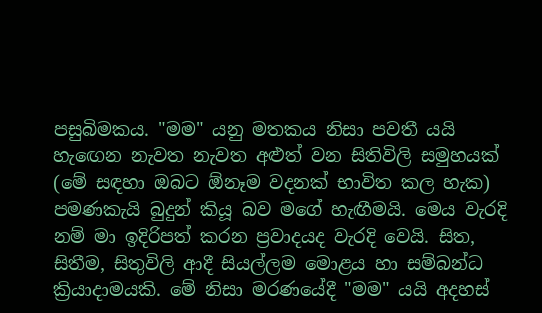පසුබිමකය. "මම" යනු මතකය නිසා පවතී යයි හැඟෙන නැවත නැවත අළුත් වන සිතිවිලි සමුහයක් (මේ සඳහා ඔබට ඕනෑම වදනක් භාවිත කල හැක) පමණකැයි බුදුන් කියූ බව මගේ හැඟීමයි. මෙය වැරදි නම් මා ඉදිරිපත් කරන ප්‍රවාදයද වැරදි වෙයි. සිත, සිතීම, සිතුවිලි ආදී සියල්ලම මොළය හා සම්බන්ධ ක්‍රියාදාමයකි. මේ නිසා මරණයේදී "මම" යයි අදහස්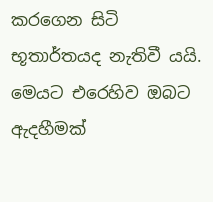කරගෙන සිටි භූතාර්තයද නැතිවී යයි. මෙයට එරෙහිව ඔබට ඇදහීමක්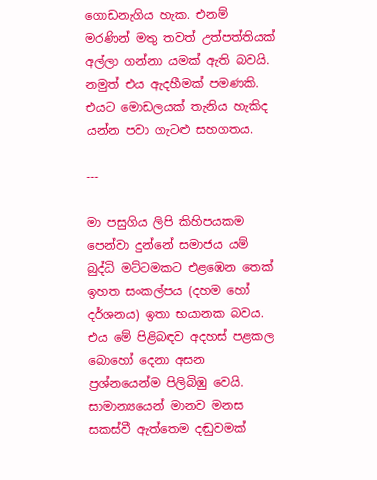ගොඩනැගිය හැක. එනම් මරණින් මතු තවත් උත්පත්තියක් අල්ලා ගන්නා යමක් ඇති බවයි. නමුත් එය ඇදහීමක් පමණකි. එයට මොඩලයක් තැනිය හැකිද යන්න පවා ගැටළු සහගතය.

---

මා පසුගිය ලිපි කිහිපයකම පෙන්වා දුන්නේ සමාජය යම් බුද්ධි මට්ටමකට එළඹෙන තෙක් ඉහත සංකල්පය (දහම හෝ දර්ශනය) ඉතා භයානක බවය. එය මේ පිළිබඳව අදහස් පළකල බොහෝ දෙනා අසන ප්‍රශ්නයෙන්ම පිලිබිඹු වෙයි. සාමාන්‍යයෙන් මානව මනස සකස්වී ඇත්තෙම දඬුවමක්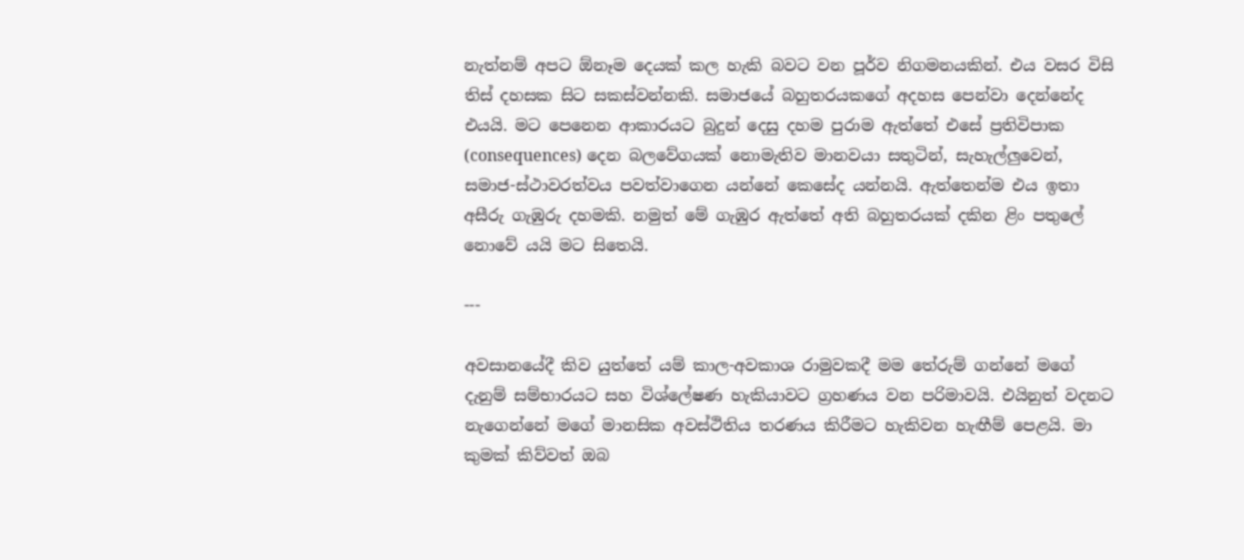නැත්නම් අපට ඕනෑම දෙයක් කල හැකි බවට වන පූර්ව නිගමනයකින්. එය වසර විසි තිස් දහසක සිට සකස්වන්නකි. සමාජයේ බහුතරයකගේ අදහස පෙන්වා දෙන්නේද එයයි. මට පෙනෙන ආකාරයට බුදුන් දෙසු දහම පුරාම ඇත්තේ එසේ ප්‍රතිවිපාක (consequences) දෙන බලවේගයක් නොමැතිව මානවයා සතුටින්, සැහැල්ලුවෙන්, සමාජ-ස්ථාවරත්වය පවත්වාගෙන යන්නේ කෙසේද යන්නයි. ඇත්තෙන්ම එය ඉතා අසීරු ගැඹුරු දහමකි. නමුත් මේ ගැඹුර ඇත්තේ අති බහුතරයක් දකින ළිං පතුලේ නොවේ යයි මට සිතෙයි.

---

අවසානයේදී කිව යුත්තේ යම් කාල-අවකාශ රාමුවකදී මම තේරුම් ගන්නේ මගේ දැනුම් සම්භාරයට සහ විශ්ලේෂණ හැකියාවට ග්‍රහණය වන පරිමාවයි. එයිනුත් වදනට නැගෙන්නේ මගේ මානසික අවස්ථිතිය තරණය කිරීමට හැකිවන හැඟීම් පෙළයි. මා කුමක් කිව්වත් ඔබ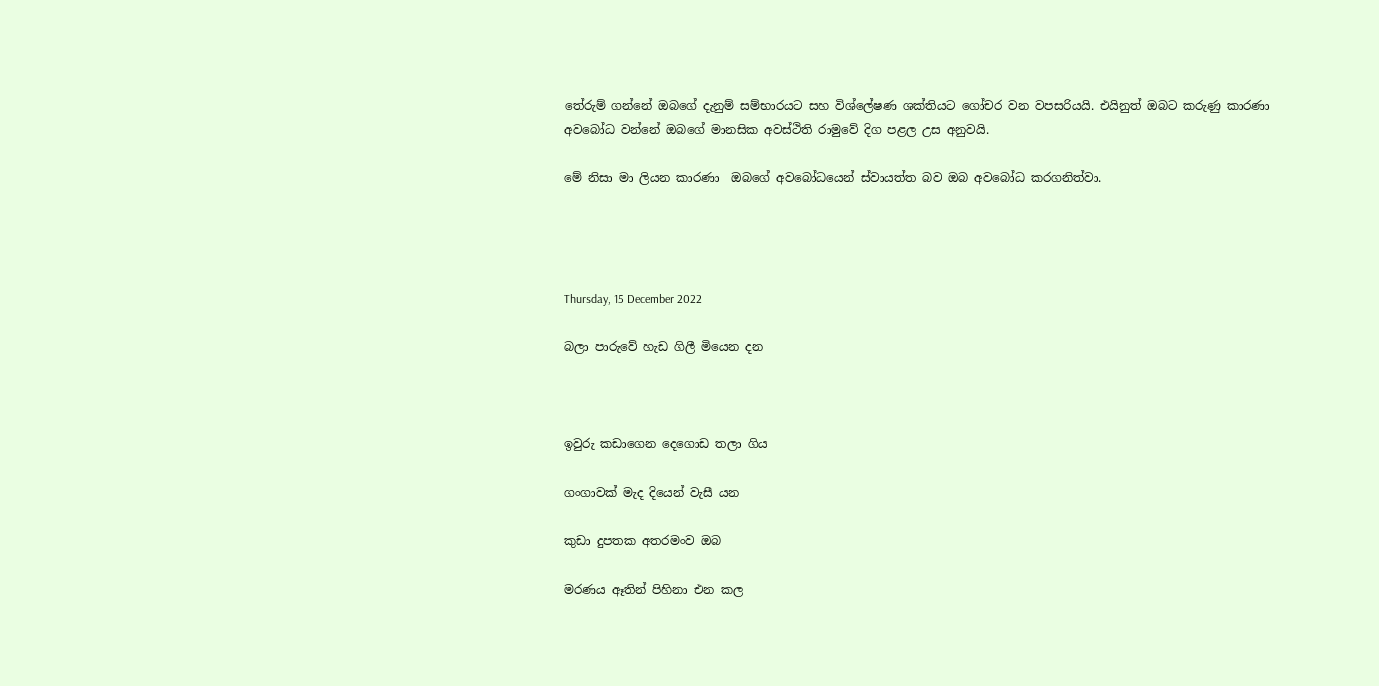තේරුම් ගන්නේ ඔබගේ දැනුම් සම්භාරයට සහ විශ්ලේෂණ ශක්තියට ගෝචර වන වපසරියයි. එයිනුත් ඔබට කරුණු කාරණා අවබෝධ වන්නේ ඔබගේ මානසික අවස්ථිති රාමුවේ දිග පළල උස අනුවයි.

මේ නිසා මා ලියන කාරණා  ඔබගේ අවබෝධයෙන් ස්වායත්ත බව ඔබ අවබෝධ කරගනිත්වා.




Thursday, 15 December 2022

බලා පාරුවේ හැඩ ගිලී මියෙන දන



ඉවුරු කඩාගෙන දෙගොඩ තලා ගිය

ගංගාවක් මැද දියෙන් වැසී යන

කුඩා දුපතක අතරමංව ඔබ

මරණය ඈතින් පිහිනා එන කල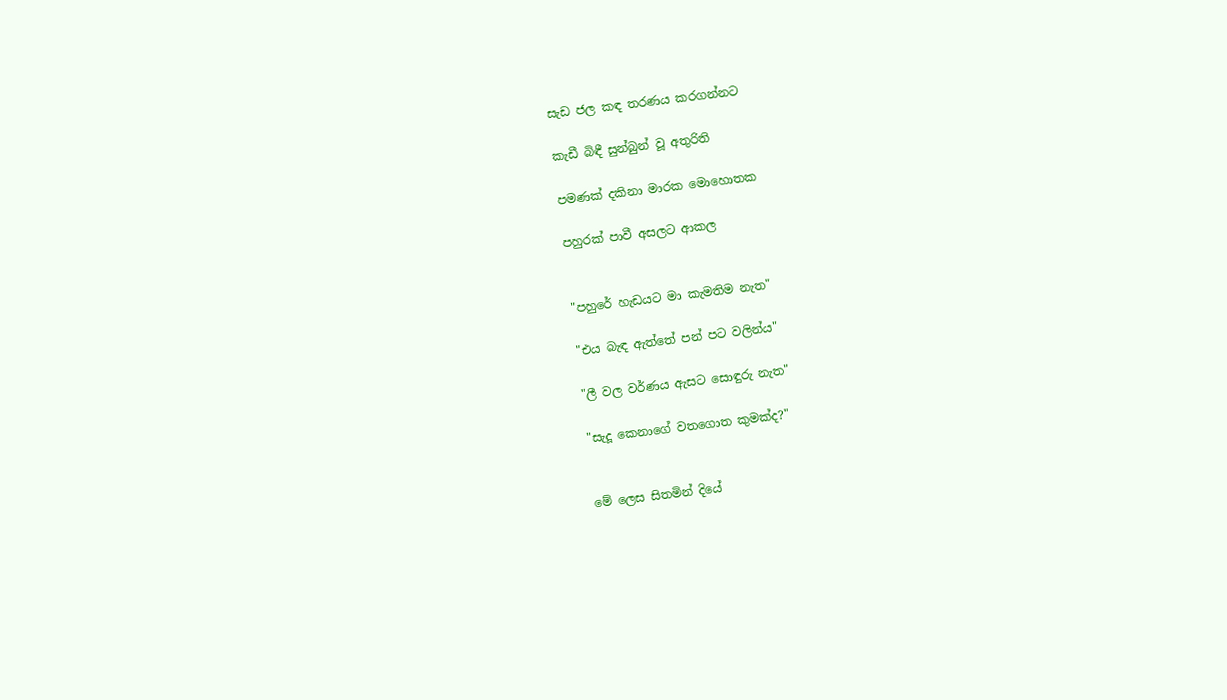සැඩ ජල කඳ තරණය කරගන්නට

කැඩී බිඳී සුන්බුන් වූ අතුරිති

පමණක් දකිනා මාරක මොහොතක

පහුරක් පාවී අසලට ආකල


"පහුරේ හැඩයට මා කැමතිම නැත"

"එය බැඳ ඇත්තේ පන් පට වලින්ය"

"ලී වල වර්ණය ඇසට සොඳුරු නැත"

"සැදූ කෙනාගේ වතගොත කුමක්ද?"


මේ ලෙස සිතමින් දියේ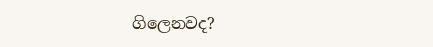ගිලෙනවද?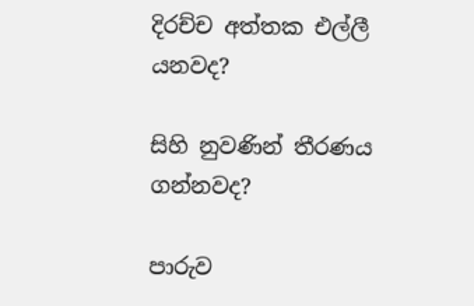දිරච්ච අත්තක එල්ලී යනවද?

සිහි නුවණින් තීරණය ගන්නවද?

පාරුව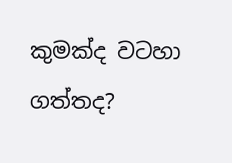කුමක්ද වටහා ගත්තද?